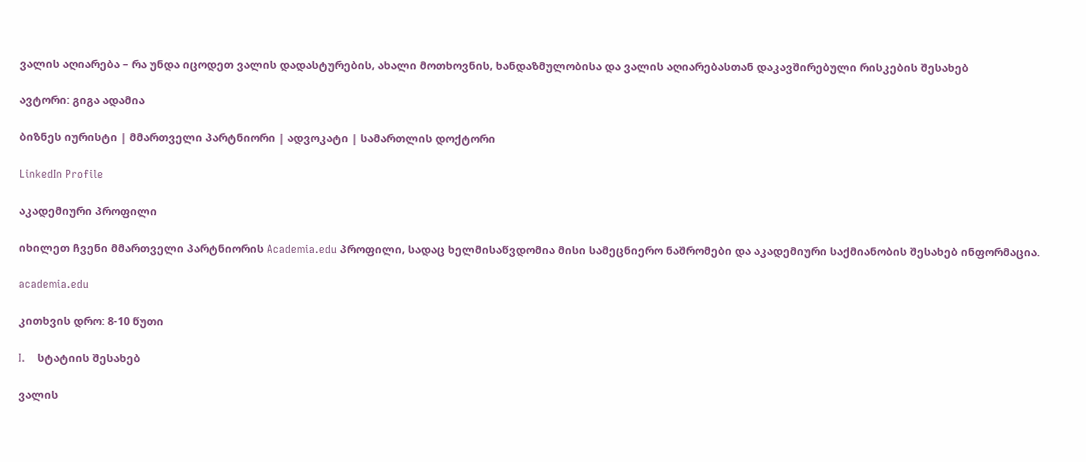ვალის აღიარება – რა უნდა იცოდეთ ვალის დადასტურების, ახალი მოთხოვნის, ხანდაზმულობისა და ვალის აღიარებასთან დაკავშირებული რისკების შესახებ

ავტორი: გიგა ადამია

ბიზნეს იურისტი | მმართველი პარტნიორი | ადვოკატი | სამართლის დოქტორი

LinkedIn Profile

აკადემიური პროფილი

იხილეთ ჩვენი მმართველი პარტნიორის Academia.edu პროფილი, სადაც ხელმისაწვდომია მისი სამეცნიერო ნაშრომები და აკადემიური საქმიანობის შესახებ ინფორმაცია.

academia.edu

კითხვის დრო: 8-10 წუთი

I.    სტატიის შესახებ

ვალის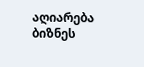აღიარება ბიზნეს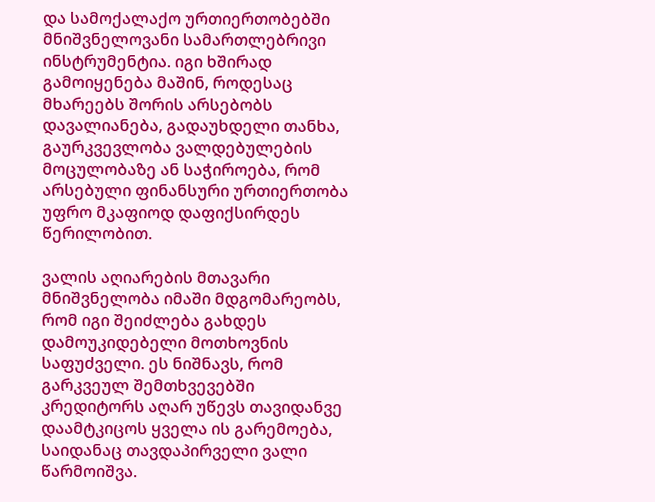და სამოქალაქო ურთიერთობებში მნიშვნელოვანი სამართლებრივი ინსტრუმენტია. იგი ხშირად გამოიყენება მაშინ, როდესაც მხარეებს შორის არსებობს დავალიანება, გადაუხდელი თანხა, გაურკვევლობა ვალდებულების მოცულობაზე ან საჭიროება, რომ არსებული ფინანსური ურთიერთობა უფრო მკაფიოდ დაფიქსირდეს წერილობით.

ვალის აღიარების მთავარი მნიშვნელობა იმაში მდგომარეობს, რომ იგი შეიძლება გახდეს დამოუკიდებელი მოთხოვნის საფუძველი. ეს ნიშნავს, რომ გარკვეულ შემთხვევებში კრედიტორს აღარ უწევს თავიდანვე დაამტკიცოს ყველა ის გარემოება, საიდანაც თავდაპირველი ვალი წარმოიშვა.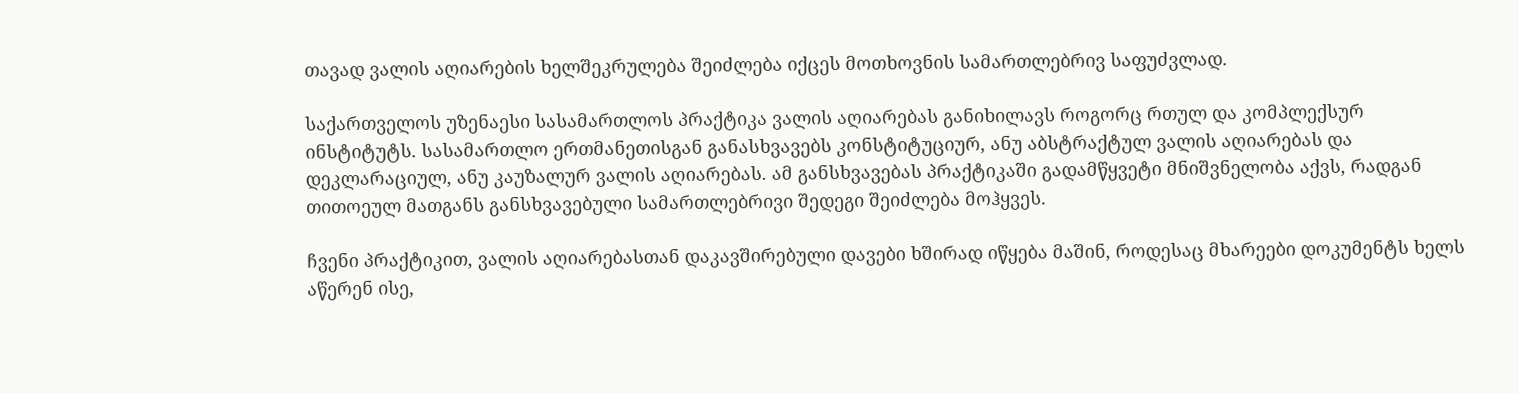თავად ვალის აღიარების ხელშეკრულება შეიძლება იქცეს მოთხოვნის სამართლებრივ საფუძვლად.

საქართველოს უზენაესი სასამართლოს პრაქტიკა ვალის აღიარებას განიხილავს როგორც რთულ და კომპლექსურ ინსტიტუტს. სასამართლო ერთმანეთისგან განასხვავებს კონსტიტუციურ, ანუ აბსტრაქტულ ვალის აღიარებას და დეკლარაციულ, ანუ კაუზალურ ვალის აღიარებას. ამ განსხვავებას პრაქტიკაში გადამწყვეტი მნიშვნელობა აქვს, რადგან თითოეულ მათგანს განსხვავებული სამართლებრივი შედეგი შეიძლება მოჰყვეს.

ჩვენი პრაქტიკით, ვალის აღიარებასთან დაკავშირებული დავები ხშირად იწყება მაშინ, როდესაც მხარეები დოკუმენტს ხელს აწერენ ისე,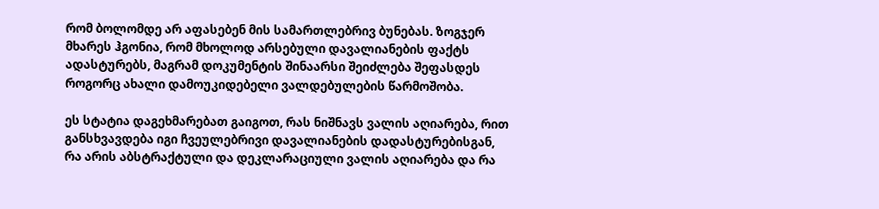რომ ბოლომდე არ აფასებენ მის სამართლებრივ ბუნებას. ზოგჯერ მხარეს ჰგონია, რომ მხოლოდ არსებული დავალიანების ფაქტს ადასტურებს, მაგრამ დოკუმენტის შინაარსი შეიძლება შეფასდეს როგორც ახალი დამოუკიდებელი ვალდებულების წარმოშობა.

ეს სტატია დაგეხმარებათ გაიგოთ, რას ნიშნავს ვალის აღიარება, რით განსხვავდება იგი ჩვეულებრივი დავალიანების დადასტურებისგან, რა არის აბსტრაქტული და დეკლარაციული ვალის აღიარება და რა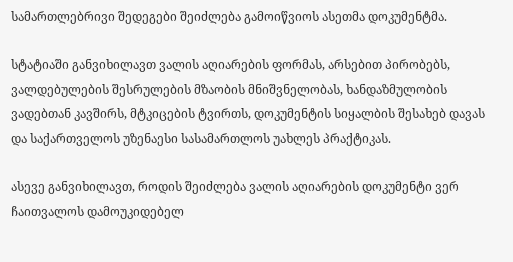სამართლებრივი შედეგები შეიძლება გამოიწვიოს ასეთმა დოკუმენტმა.

სტატიაში განვიხილავთ ვალის აღიარების ფორმას, არსებით პირობებს, ვალდებულების შესრულების მზაობის მნიშვნელობას, ხანდაზმულობის ვადებთან კავშირს, მტკიცების ტვირთს, დოკუმენტის სიყალბის შესახებ დავას და საქართველოს უზენაესი სასამართლოს უახლეს პრაქტიკას.

ასევე განვიხილავთ, როდის შეიძლება ვალის აღიარების დოკუმენტი ვერ ჩაითვალოს დამოუკიდებელ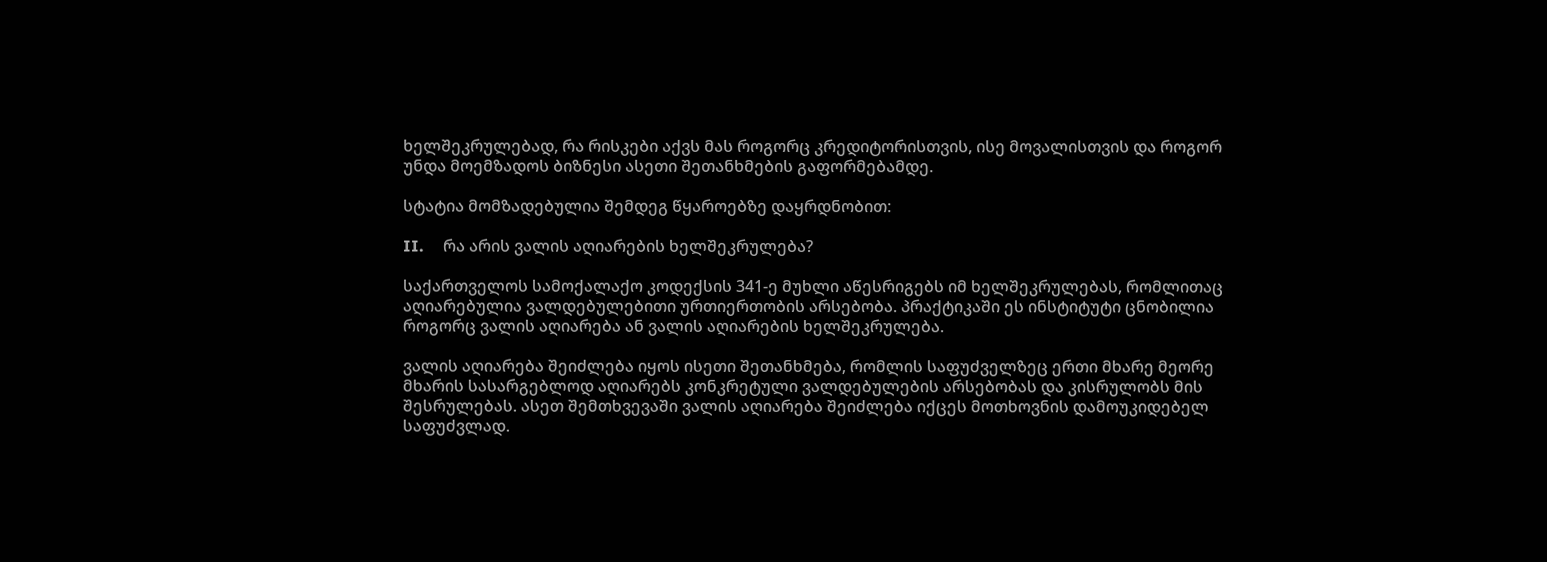ხელშეკრულებად, რა რისკები აქვს მას როგორც კრედიტორისთვის, ისე მოვალისთვის და როგორ უნდა მოემზადოს ბიზნესი ასეთი შეთანხმების გაფორმებამდე.

სტატია მომზადებულია შემდეგ წყაროებზე დაყრდნობით:

II.     რა არის ვალის აღიარების ხელშეკრულება?

საქართველოს სამოქალაქო კოდექსის 341-ე მუხლი აწესრიგებს იმ ხელშეკრულებას, რომლითაც აღიარებულია ვალდებულებითი ურთიერთობის არსებობა. პრაქტიკაში ეს ინსტიტუტი ცნობილია როგორც ვალის აღიარება ან ვალის აღიარების ხელშეკრულება.

ვალის აღიარება შეიძლება იყოს ისეთი შეთანხმება, რომლის საფუძველზეც ერთი მხარე მეორე მხარის სასარგებლოდ აღიარებს კონკრეტული ვალდებულების არსებობას და კისრულობს მის შესრულებას. ასეთ შემთხვევაში ვალის აღიარება შეიძლება იქცეს მოთხოვნის დამოუკიდებელ საფუძვლად.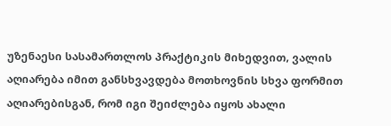უზენაესი სასამართლოს პრაქტიკის მიხედვით, ვალის აღიარება იმით განსხვავდება მოთხოვნის სხვა ფორმით აღიარებისგან, რომ იგი შეიძლება იყოს ახალი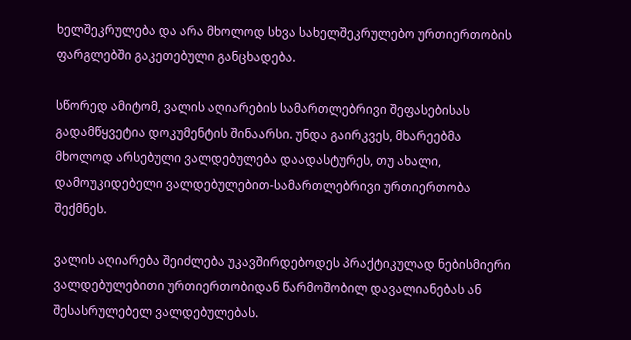ხელშეკრულება და არა მხოლოდ სხვა სახელშეკრულებო ურთიერთობის ფარგლებში გაკეთებული განცხადება.

სწორედ ამიტომ, ვალის აღიარების სამართლებრივი შეფასებისას გადამწყვეტია დოკუმენტის შინაარსი. უნდა გაირკვეს, მხარეებმა მხოლოდ არსებული ვალდებულება დაადასტურეს, თუ ახალი, დამოუკიდებელი ვალდებულებით-სამართლებრივი ურთიერთობა შექმნეს.

ვალის აღიარება შეიძლება უკავშირდებოდეს პრაქტიკულად ნებისმიერი ვალდებულებითი ურთიერთობიდან წარმოშობილ დავალიანებას ან შესასრულებელ ვალდებულებას.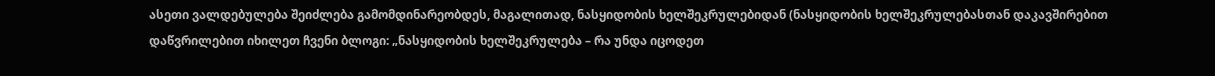ასეთი ვალდებულება შეიძლება გამომდინარეობდეს, მაგალითად, ნასყიდობის ხელშეკრულებიდან (ნასყიდობის ხელშეკრულებასთან დაკავშირებით დაწვრილებით იხილეთ ჩვენი ბლოგი: „ნასყიდობის ხელშეკრულება – რა უნდა იცოდეთ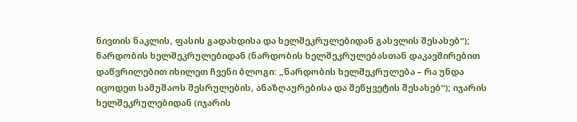ნივთის ნაკლის, ფასის გადახდისა და ხელშეკრულებიდან გასვლის შესახებ“); ნარდობის ხელშეკრულებიდან (ნარდობის ხელშეკრულებასთან დაკავშირებით  დაწვრილებით იხილეთ ჩვენი ბლოგი: „ნარდობის ხელშეკრულება – რა უნდა იცოდეთ სამუშაოს შესრულების, ანაზღაურებისა და შეწყვეტის შესახებ“); იჯარის ხელშეკრულებიდან (იჯარის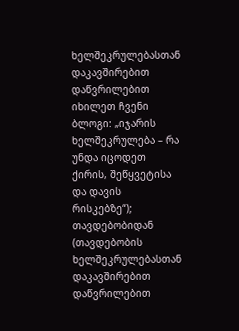ხელშეკრულებასთან დაკავშირებით დაწვრილებით იხილეთ ჩვენი ბლოგი: „იჯარის ხელშეკრულება – რა უნდა იცოდეთ ქირის, შეწყვეტისა და დავის რისკებზე“); თავდებობიდან (თავდებობის ხელშეკრულებასთან დაკავშირებით დაწვრილებით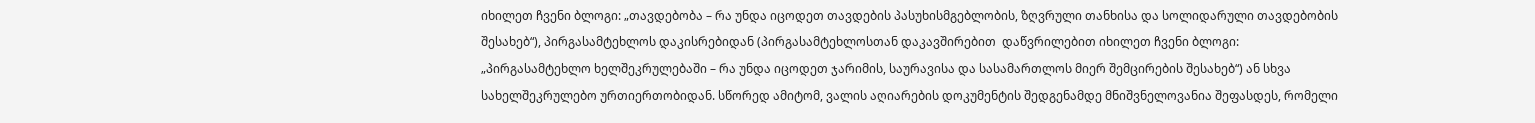იხილეთ ჩვენი ბლოგი: „თავდებობა – რა უნდა იცოდეთ თავდების პასუხისმგებლობის, ზღვრული თანხისა და სოლიდარული თავდებობის შესახებ“), პირგასამტეხლოს დაკისრებიდან (პირგასამტეხლოსთან დაკავშირებით  დაწვრილებით იხილეთ ჩვენი ბლოგი: „პირგასამტეხლო ხელშეკრულებაში – რა უნდა იცოდეთ ჯარიმის, საურავისა და სასამართლოს მიერ შემცირების შესახებ“) ან სხვა სახელშეკრულებო ურთიერთობიდან. სწორედ ამიტომ, ვალის აღიარების დოკუმენტის შედგენამდე მნიშვნელოვანია შეფასდეს, რომელი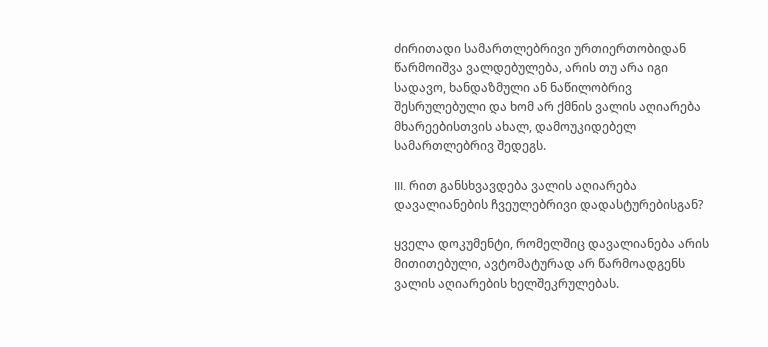ძირითადი სამართლებრივი ურთიერთობიდან წარმოიშვა ვალდებულება, არის თუ არა იგი სადავო, ხანდაზმული ან ნაწილობრივ შესრულებული და ხომ არ ქმნის ვალის აღიარება მხარეებისთვის ახალ, დამოუკიდებელ სამართლებრივ შედეგს.

III. რით განსხვავდება ვალის აღიარება დავალიანების ჩვეულებრივი დადასტურებისგან?

ყველა დოკუმენტი, რომელშიც დავალიანება არის მითითებული, ავტომატურად არ წარმოადგენს ვალის აღიარების ხელშეკრულებას.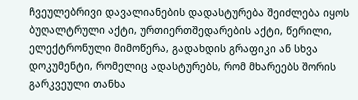ჩვეულებრივი დავალიანების დადასტურება შეიძლება იყოს ბუღალტრული აქტი, ურთიერთშედარების აქტი, წერილი, ელექტრონული მიმოწერა, გადახდის გრაფიკი ან სხვა დოკუმენტი, რომელიც ადასტურებს, რომ მხარეებს შორის გარკვეული თანხა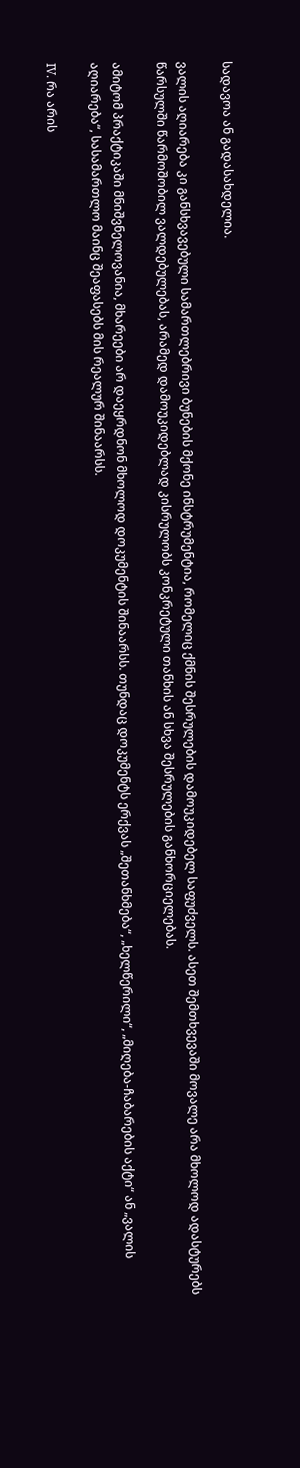სადავოა ან გადასახდელია.

ვალის აღიარება კი განსხვავებული სამართლებრივი ბუნების მქონე ინსტრუმენტია, რომელიც ქმნის შესრულების დამოუკიდებელ საფუძველს. ასეთ შემთხვევაში მოვალე არა მხოლოდ ადასტურებს წარსულში წარმოშობილ ვალდებულებას, არამედ დამოუკიდებლად კისრულობს კონკრეტული თანხის ან სხვა შესრულების განხორციელებას.

ამიტომ პრაქტიკაში მნიშვნელოვანია, მხარეები არ დაეყრდნონ მხოლოდ დოკუმენტის შინაარსს. თუნდაც დოკუმენტს ერქვას „შეთანხმება“, „ხელწერილი“, „მიღება-ჩაბარების აქტი“ ან „ვალის აღიარება“, სასამართლო მაინც შეაფასებს მის რეალურ შინაარსს.

IV. რა არის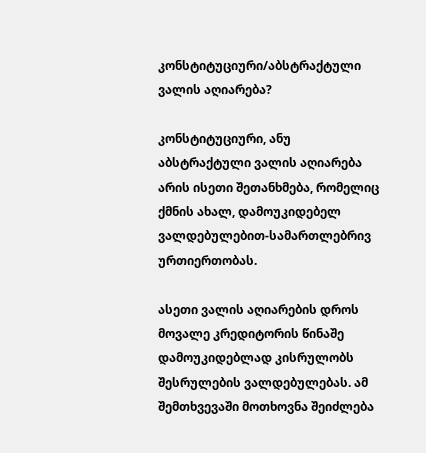კონსტიტუციური/აბსტრაქტული ვალის აღიარება?

კონსტიტუციური, ანუ აბსტრაქტული ვალის აღიარება არის ისეთი შეთანხმება, რომელიც ქმნის ახალ, დამოუკიდებელ ვალდებულებით-სამართლებრივ ურთიერთობას.

ასეთი ვალის აღიარების დროს მოვალე კრედიტორის წინაშე დამოუკიდებლად კისრულობს შესრულების ვალდებულებას. ამ შემთხვევაში მოთხოვნა შეიძლება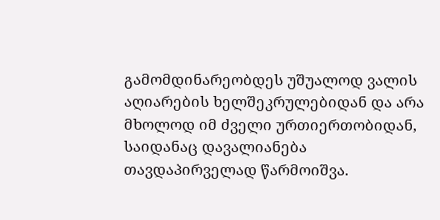გამომდინარეობდეს უშუალოდ ვალის აღიარების ხელშეკრულებიდან და არა მხოლოდ იმ ძველი ურთიერთობიდან, საიდანაც დავალიანება თავდაპირველად წარმოიშვა.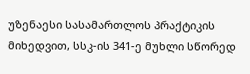უზენაესი სასამართლოს პრაქტიკის მიხედვით, სსკ-ის 341-ე მუხლი სწორედ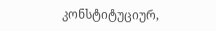კონსტიტუციურ,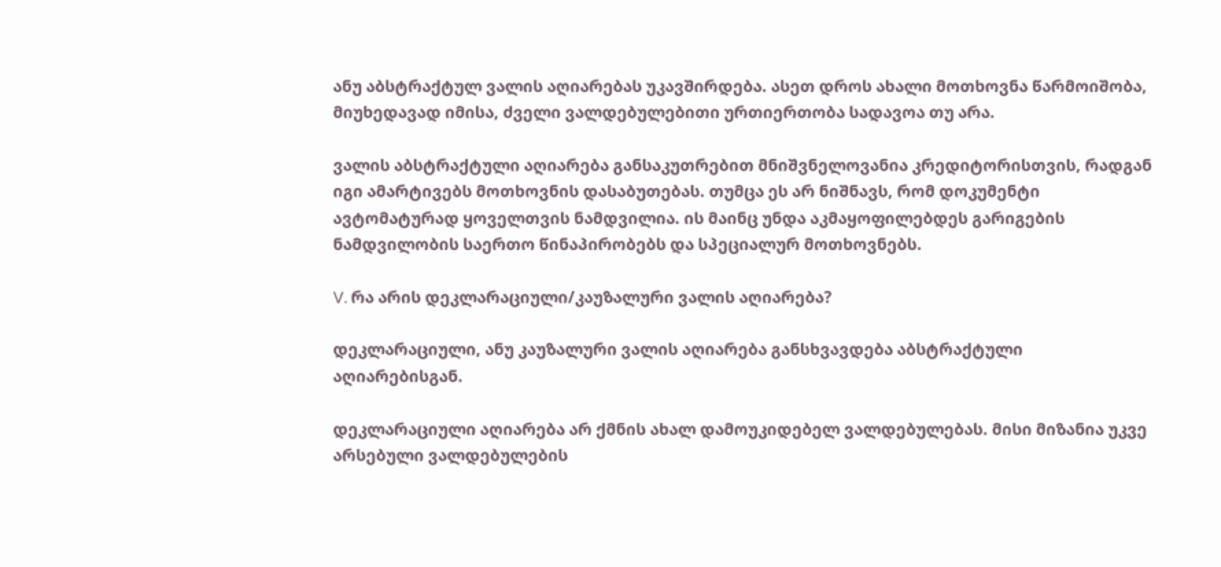ანუ აბსტრაქტულ ვალის აღიარებას უკავშირდება. ასეთ დროს ახალი მოთხოვნა წარმოიშობა, მიუხედავად იმისა, ძველი ვალდებულებითი ურთიერთობა სადავოა თუ არა.

ვალის აბსტრაქტული აღიარება განსაკუთრებით მნიშვნელოვანია კრედიტორისთვის, რადგან იგი ამარტივებს მოთხოვნის დასაბუთებას. თუმცა ეს არ ნიშნავს, რომ დოკუმენტი ავტომატურად ყოველთვის ნამდვილია. ის მაინც უნდა აკმაყოფილებდეს გარიგების ნამდვილობის საერთო წინაპირობებს და სპეციალურ მოთხოვნებს.

V. რა არის დეკლარაციული/კაუზალური ვალის აღიარება?

დეკლარაციული, ანუ კაუზალური ვალის აღიარება განსხვავდება აბსტრაქტული აღიარებისგან.

დეკლარაციული აღიარება არ ქმნის ახალ დამოუკიდებელ ვალდებულებას. მისი მიზანია უკვე არსებული ვალდებულების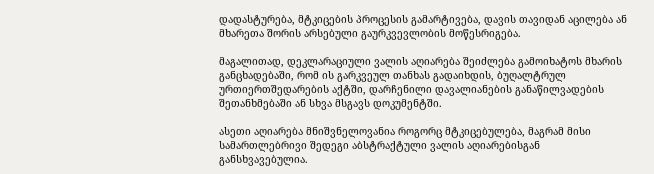დადასტურება, მტკიცების პროცესის გამარტივება, დავის თავიდან აცილება ან მხარეთა შორის არსებული გაურკვევლობის მოწესრიგება.

მაგალითად, დეკლარაციული ვალის აღიარება შეიძლება გამოიხატოს მხარის განცხადებაში, რომ ის გარკვეულ თანხას გადაიხდის, ბუღალტრულ ურთიერთშედარების აქტში, დარჩენილი დავალიანების განაწილვადების შეთანხმებაში ან სხვა მსგავს დოკუმენტში.

ასეთი აღიარება მნიშვნელოვანია როგორც მტკიცებულება, მაგრამ მისი სამართლებრივი შედეგი აბსტრაქტული ვალის აღიარებისგან განსხვავებულია.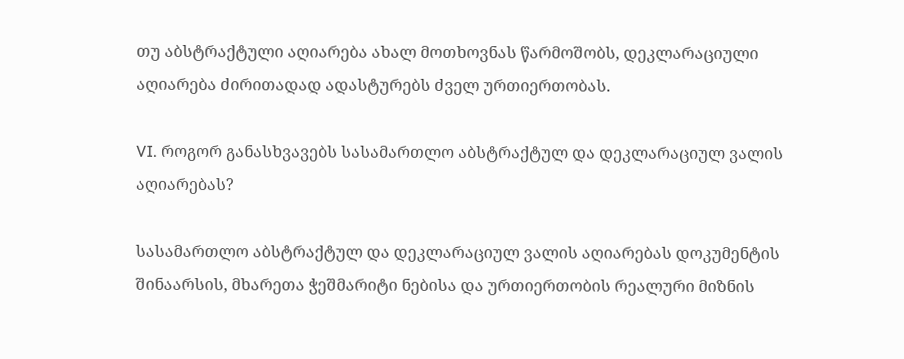თუ აბსტრაქტული აღიარება ახალ მოთხოვნას წარმოშობს, დეკლარაციული აღიარება ძირითადად ადასტურებს ძველ ურთიერთობას.

VI. როგორ განასხვავებს სასამართლო აბსტრაქტულ და დეკლარაციულ ვალის აღიარებას?

სასამართლო აბსტრაქტულ და დეკლარაციულ ვალის აღიარებას დოკუმენტის შინაარსის, მხარეთა ჭეშმარიტი ნებისა და ურთიერთობის რეალური მიზნის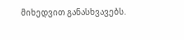მიხედვით განასხვავებს.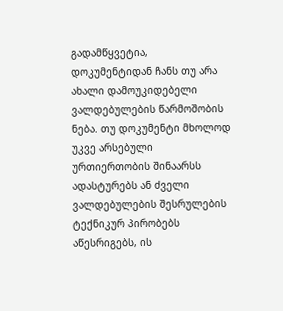გადამწყვეტია, დოკუმენტიდან ჩანს თუ არა ახალი დამოუკიდებელი ვალდებულების წარმოშობის ნება. თუ დოკუმენტი მხოლოდ უკვე არსებული ურთიერთობის შინაარსს ადასტურებს ან ძველი ვალდებულების შესრულების ტექნიკურ პირობებს აწესრიგებს, ის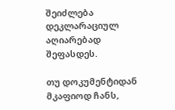შეიძლება დეკლარაციულ აღიარებად შეფასდეს.

თუ დოკუმენტიდან მკაფიოდ ჩანს,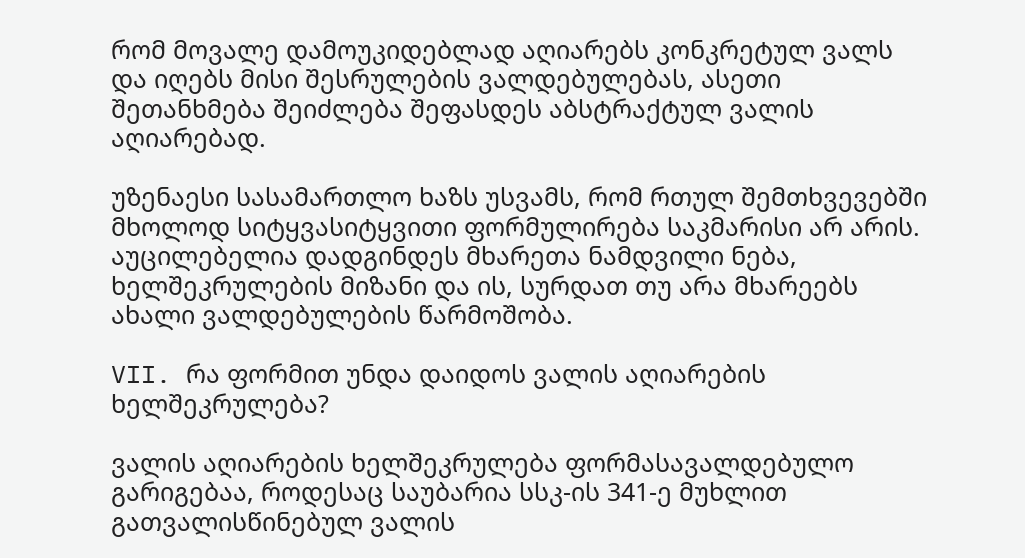რომ მოვალე დამოუკიდებლად აღიარებს კონკრეტულ ვალს და იღებს მისი შესრულების ვალდებულებას, ასეთი შეთანხმება შეიძლება შეფასდეს აბსტრაქტულ ვალის აღიარებად.

უზენაესი სასამართლო ხაზს უსვამს, რომ რთულ შემთხვევებში მხოლოდ სიტყვასიტყვითი ფორმულირება საკმარისი არ არის. აუცილებელია დადგინდეს მხარეთა ნამდვილი ნება, ხელშეკრულების მიზანი და ის, სურდათ თუ არა მხარეებს ახალი ვალდებულების წარმოშობა.

VII. რა ფორმით უნდა დაიდოს ვალის აღიარების ხელშეკრულება?

ვალის აღიარების ხელშეკრულება ფორმასავალდებულო გარიგებაა, როდესაც საუბარია სსკ-ის 341-ე მუხლით გათვალისწინებულ ვალის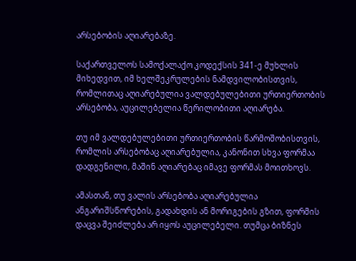არსებობის აღიარებაზე.

საქართველოს სამოქალაქო კოდექსის 341-ე მუხლის მიხედვით, იმ ხელშეკრულების ნამდვილობისთვის, რომლითაც აღიარებულია ვალდებულებითი ურთიერთობის არსებობა, აუცილებელია წერილობითი აღიარება.

თუ იმ ვალდებულებითი ურთიერთობის წარმოშობისთვის, რომლის არსებობაც აღიარებულია, კანონით სხვა ფორმაა დადგენილი, მაშინ აღიარებაც იმავე ფორმას მოითხოვს.

ამასთან, თუ ვალის არსებობა აღიარებულია ანგარიშსწორების, გადახდის ან მორიგების გზით, ფორმის დაცვა შეიძლება არ იყოს აუცილებელი. თუმცა ბიზნეს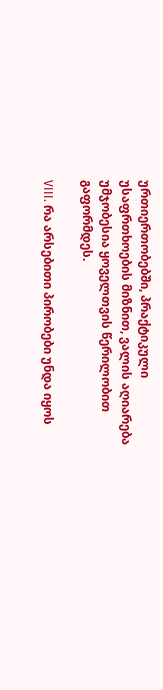ურთიერთობებში, პრაქტიკული უსაფრთხოების მიზნით, ვალის აღიარება უმჯობესია ყოველთვის წერილობით გაფორმდეს.

VIII. რა არსებითი პირობები უნდა იყოს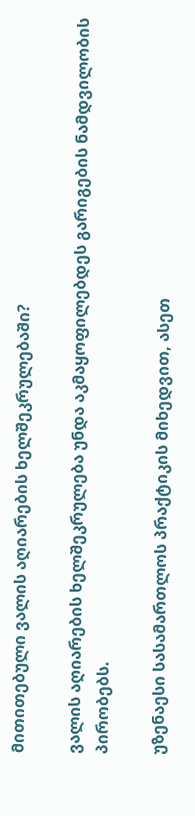მითითებული ვალის აღიარების ხელშეკრულებაში?

ვალის აღიარების ხელშეკრულება უნდა აკმაყოფილებდეს გარიგების ნამდვილობის პირობებს.

უზენაესი სასამართლოს პრაქტიკის მიხედვით, ასეთ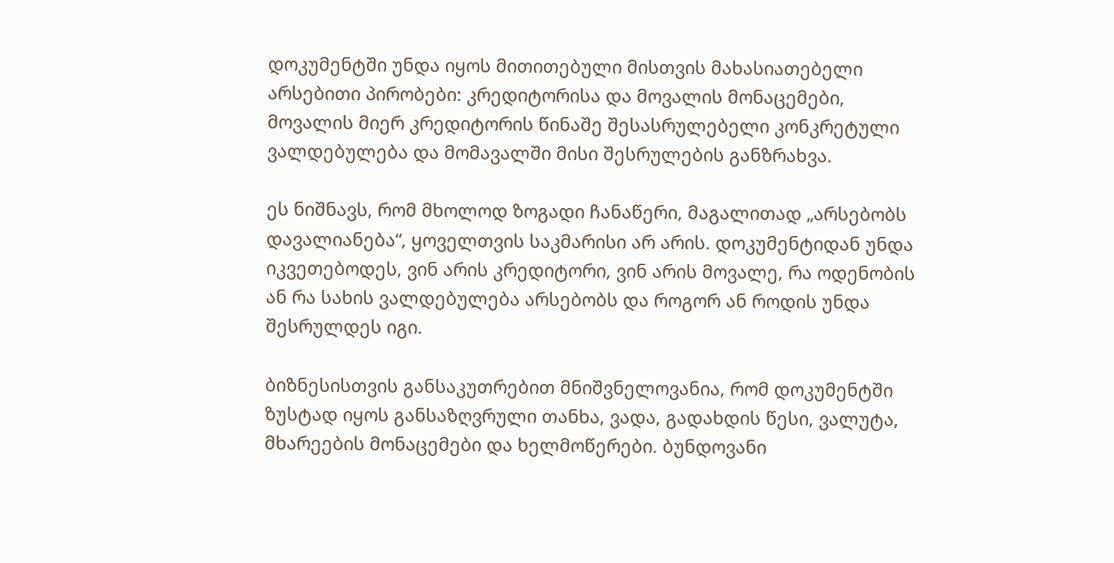დოკუმენტში უნდა იყოს მითითებული მისთვის მახასიათებელი არსებითი პირობები: კრედიტორისა და მოვალის მონაცემები, მოვალის მიერ კრედიტორის წინაშე შესასრულებელი კონკრეტული ვალდებულება და მომავალში მისი შესრულების განზრახვა.

ეს ნიშნავს, რომ მხოლოდ ზოგადი ჩანაწერი, მაგალითად „არსებობს დავალიანება“, ყოველთვის საკმარისი არ არის. დოკუმენტიდან უნდა იკვეთებოდეს, ვინ არის კრედიტორი, ვინ არის მოვალე, რა ოდენობის ან რა სახის ვალდებულება არსებობს და როგორ ან როდის უნდა შესრულდეს იგი.

ბიზნესისთვის განსაკუთრებით მნიშვნელოვანია, რომ დოკუმენტში ზუსტად იყოს განსაზღვრული თანხა, ვადა, გადახდის წესი, ვალუტა, მხარეების მონაცემები და ხელმოწერები. ბუნდოვანი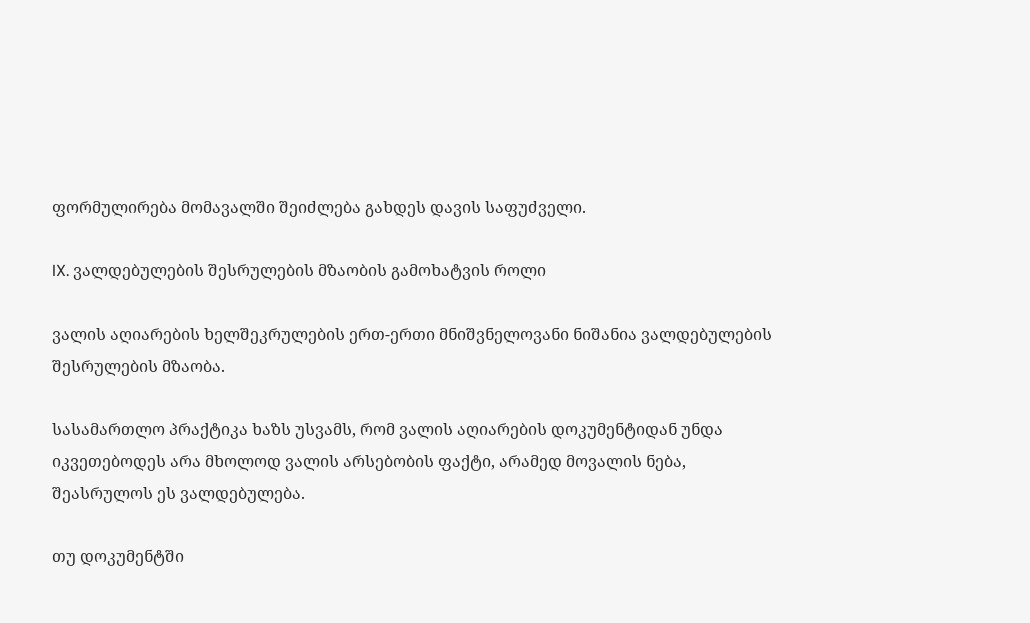ფორმულირება მომავალში შეიძლება გახდეს დავის საფუძველი.

IX. ვალდებულების შესრულების მზაობის გამოხატვის როლი

ვალის აღიარების ხელშეკრულების ერთ-ერთი მნიშვნელოვანი ნიშანია ვალდებულების შესრულების მზაობა.

სასამართლო პრაქტიკა ხაზს უსვამს, რომ ვალის აღიარების დოკუმენტიდან უნდა იკვეთებოდეს არა მხოლოდ ვალის არსებობის ფაქტი, არამედ მოვალის ნება, შეასრულოს ეს ვალდებულება.

თუ დოკუმენტში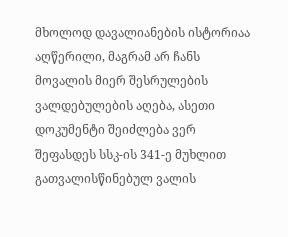მხოლოდ დავალიანების ისტორიაა აღწერილი, მაგრამ არ ჩანს მოვალის მიერ შესრულების ვალდებულების აღება, ასეთი დოკუმენტი შეიძლება ვერ შეფასდეს სსკ-ის 341-ე მუხლით გათვალისწინებულ ვალის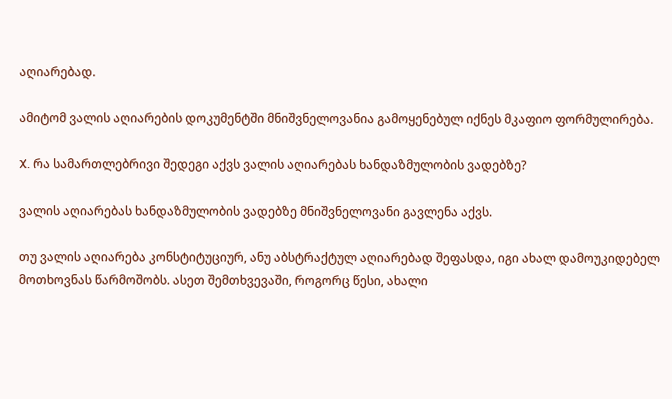აღიარებად.

ამიტომ ვალის აღიარების დოკუმენტში მნიშვნელოვანია გამოყენებულ იქნეს მკაფიო ფორმულირება.

X. რა სამართლებრივი შედეგი აქვს ვალის აღიარებას ხანდაზმულობის ვადებზე?

ვალის აღიარებას ხანდაზმულობის ვადებზე მნიშვნელოვანი გავლენა აქვს.

თუ ვალის აღიარება კონსტიტუციურ, ანუ აბსტრაქტულ აღიარებად შეფასდა, იგი ახალ დამოუკიდებელ მოთხოვნას წარმოშობს. ასეთ შემთხვევაში, როგორც წესი, ახალი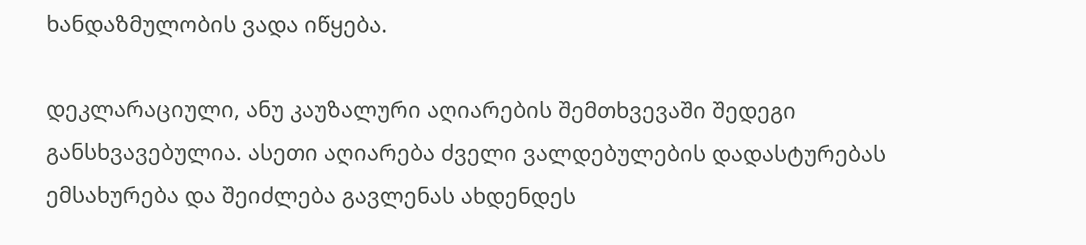ხანდაზმულობის ვადა იწყება.

დეკლარაციული, ანუ კაუზალური აღიარების შემთხვევაში შედეგი განსხვავებულია. ასეთი აღიარება ძველი ვალდებულების დადასტურებას ემსახურება და შეიძლება გავლენას ახდენდეს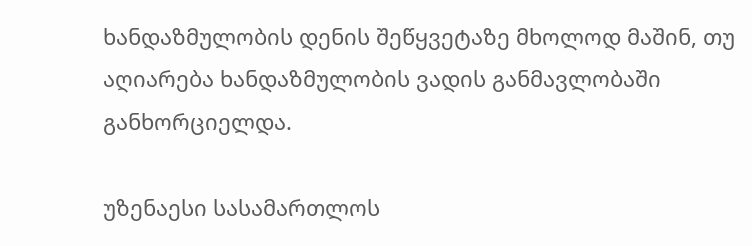ხანდაზმულობის დენის შეწყვეტაზე მხოლოდ მაშინ, თუ აღიარება ხანდაზმულობის ვადის განმავლობაში განხორციელდა.

უზენაესი სასამართლოს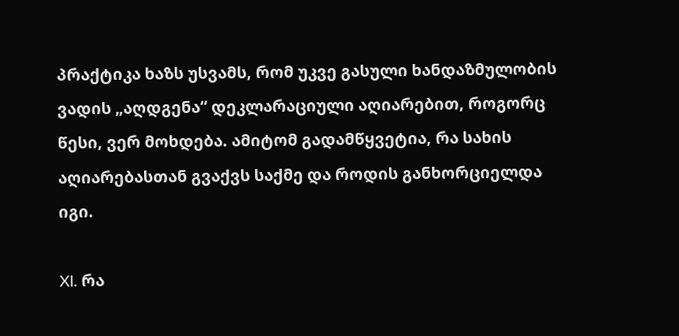პრაქტიკა ხაზს უსვამს, რომ უკვე გასული ხანდაზმულობის ვადის „აღდგენა“ დეკლარაციული აღიარებით, როგორც წესი, ვერ მოხდება. ამიტომ გადამწყვეტია, რა სახის აღიარებასთან გვაქვს საქმე და როდის განხორციელდა იგი.

XI. რა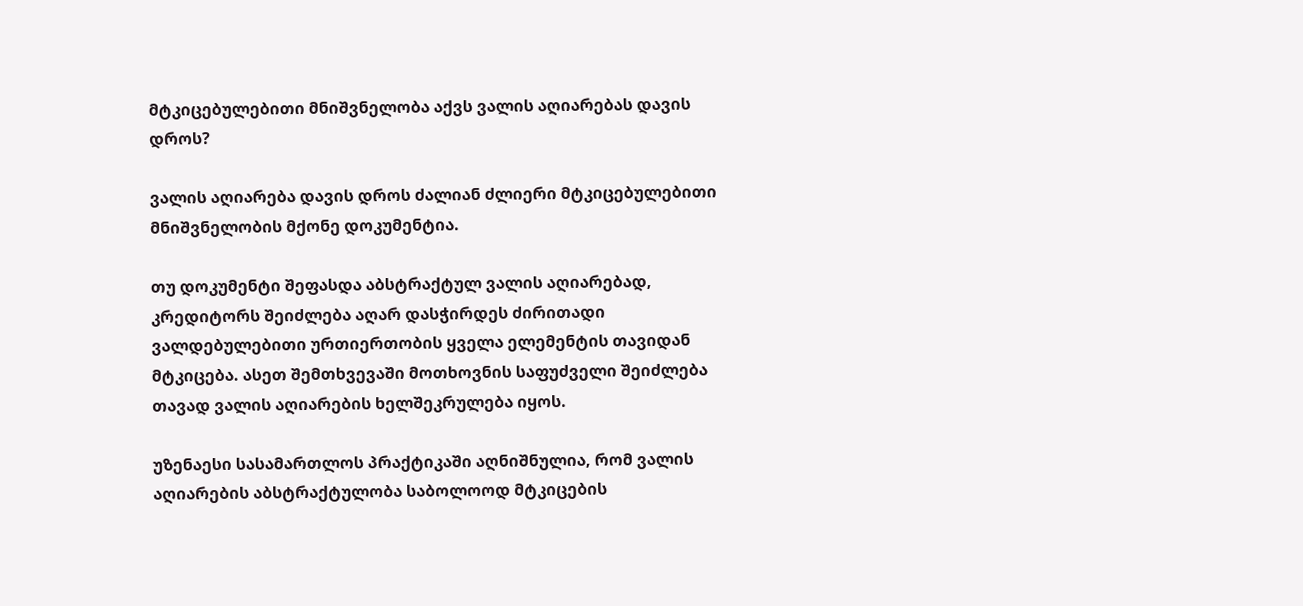მტკიცებულებითი მნიშვნელობა აქვს ვალის აღიარებას დავის დროს?

ვალის აღიარება დავის დროს ძალიან ძლიერი მტკიცებულებითი მნიშვნელობის მქონე დოკუმენტია.

თუ დოკუმენტი შეფასდა აბსტრაქტულ ვალის აღიარებად, კრედიტორს შეიძლება აღარ დასჭირდეს ძირითადი ვალდებულებითი ურთიერთობის ყველა ელემენტის თავიდან მტკიცება. ასეთ შემთხვევაში მოთხოვნის საფუძველი შეიძლება თავად ვალის აღიარების ხელშეკრულება იყოს.

უზენაესი სასამართლოს პრაქტიკაში აღნიშნულია, რომ ვალის აღიარების აბსტრაქტულობა საბოლოოდ მტკიცების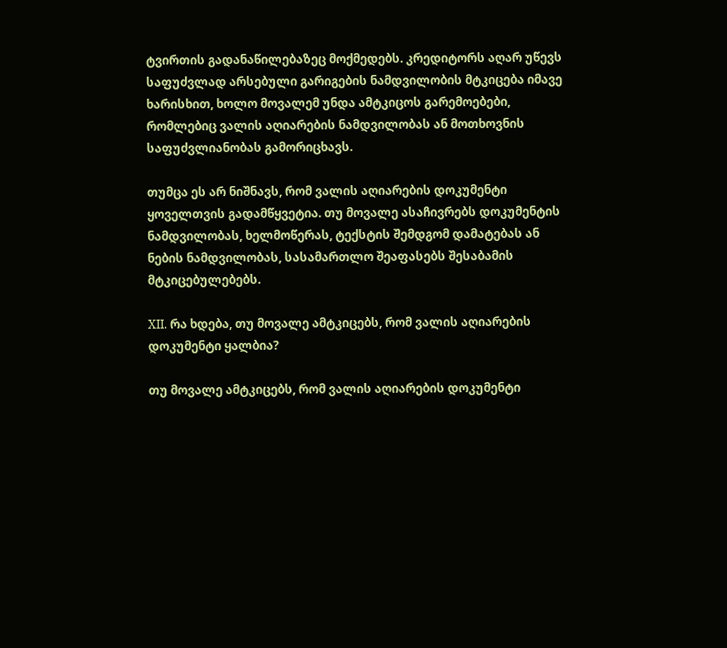ტვირთის გადანაწილებაზეც მოქმედებს. კრედიტორს აღარ უწევს საფუძვლად არსებული გარიგების ნამდვილობის მტკიცება იმავე ხარისხით, ხოლო მოვალემ უნდა ამტკიცოს გარემოებები, რომლებიც ვალის აღიარების ნამდვილობას ან მოთხოვნის საფუძვლიანობას გამორიცხავს.

თუმცა ეს არ ნიშნავს, რომ ვალის აღიარების დოკუმენტი ყოველთვის გადამწყვეტია. თუ მოვალე ასაჩივრებს დოკუმენტის ნამდვილობას, ხელმოწერას, ტექსტის შემდგომ დამატებას ან ნების ნამდვილობას, სასამართლო შეაფასებს შესაბამის მტკიცებულებებს.

XII. რა ხდება, თუ მოვალე ამტკიცებს, რომ ვალის აღიარების დოკუმენტი ყალბია?

თუ მოვალე ამტკიცებს, რომ ვალის აღიარების დოკუმენტი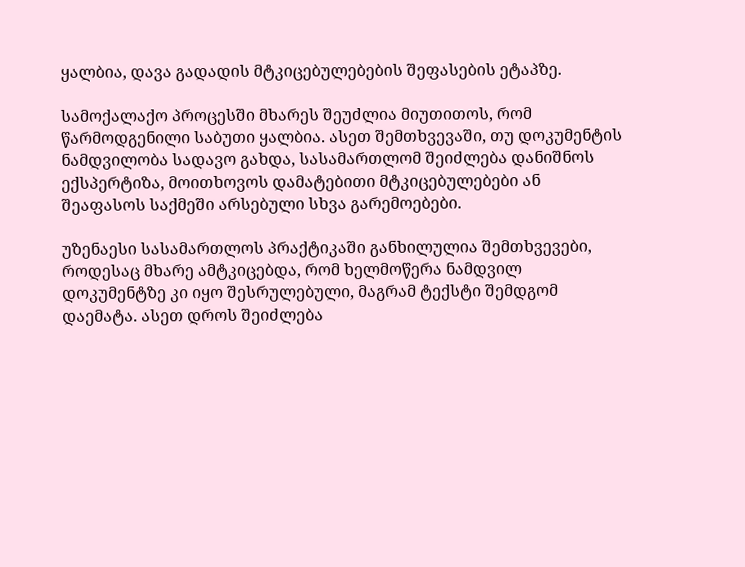ყალბია, დავა გადადის მტკიცებულებების შეფასების ეტაპზე.

სამოქალაქო პროცესში მხარეს შეუძლია მიუთითოს, რომ წარმოდგენილი საბუთი ყალბია. ასეთ შემთხვევაში, თუ დოკუმენტის ნამდვილობა სადავო გახდა, სასამართლომ შეიძლება დანიშნოს ექსპერტიზა, მოითხოვოს დამატებითი მტკიცებულებები ან შეაფასოს საქმეში არსებული სხვა გარემოებები.

უზენაესი სასამართლოს პრაქტიკაში განხილულია შემთხვევები, როდესაც მხარე ამტკიცებდა, რომ ხელმოწერა ნამდვილ დოკუმენტზე კი იყო შესრულებული, მაგრამ ტექსტი შემდგომ დაემატა. ასეთ დროს შეიძლება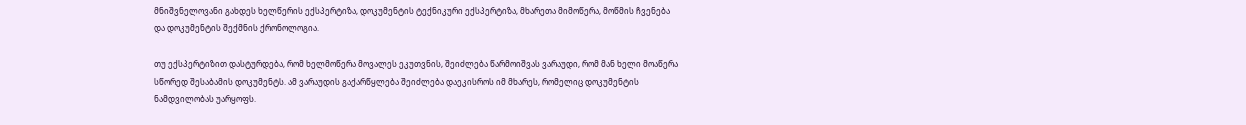მნიშვნელოვანი გახდეს ხელწერის ექსპერტიზა, დოკუმენტის ტექნიკური ექსპერტიზა, მხარეთა მიმოწერა, მოწმის ჩვენება და დოკუმენტის შექმნის ქრონოლოგია.

თუ ექსპერტიზით დასტურდება, რომ ხელმოწერა მოვალეს ეკუთვნის, შეიძლება წარმოიშვას ვარაუდი, რომ მან ხელი მოაწერა სწორედ შესაბამის დოკუმენტს. ამ ვარაუდის გაქარწყლება შეიძლება დაეკისროს იმ მხარეს, რომელიც დოკუმენტის ნამდვილობას უარყოფს.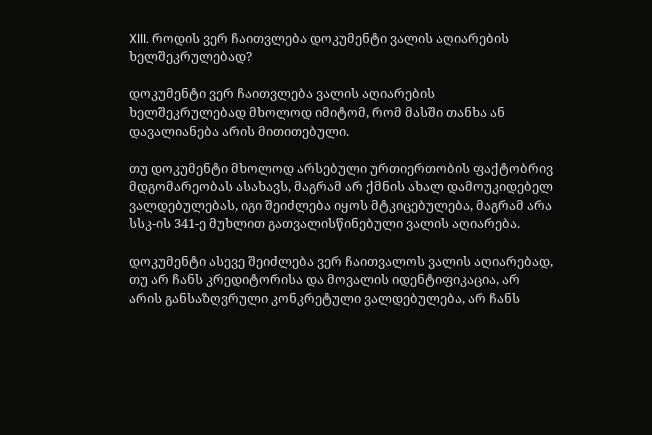XIII. როდის ვერ ჩაითვლება დოკუმენტი ვალის აღიარების ხელშეკრულებად?

დოკუმენტი ვერ ჩაითვლება ვალის აღიარების ხელშეკრულებად მხოლოდ იმიტომ, რომ მასში თანხა ან დავალიანება არის მითითებული.

თუ დოკუმენტი მხოლოდ არსებული ურთიერთობის ფაქტობრივ მდგომარეობას ასახავს, მაგრამ არ ქმნის ახალ დამოუკიდებელ ვალდებულებას, იგი შეიძლება იყოს მტკიცებულება, მაგრამ არა სსკ-ის 341-ე მუხლით გათვალისწინებული ვალის აღიარება.

დოკუმენტი ასევე შეიძლება ვერ ჩაითვალოს ვალის აღიარებად, თუ არ ჩანს კრედიტორისა და მოვალის იდენტიფიკაცია, არ არის განსაზღვრული კონკრეტული ვალდებულება, არ ჩანს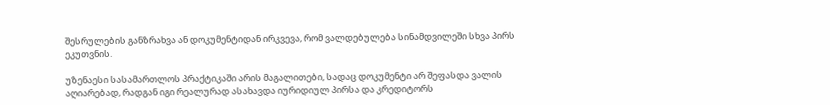შესრულების განზრახვა ან დოკუმენტიდან ირკვევა, რომ ვალდებულება სინამდვილეში სხვა პირს ეკუთვნის.

უზენაესი სასამართლოს პრაქტიკაში არის მაგალითები, სადაც დოკუმენტი არ შეფასდა ვალის აღიარებად, რადგან იგი რეალურად ასახავდა იურიდიულ პირსა და კრედიტორს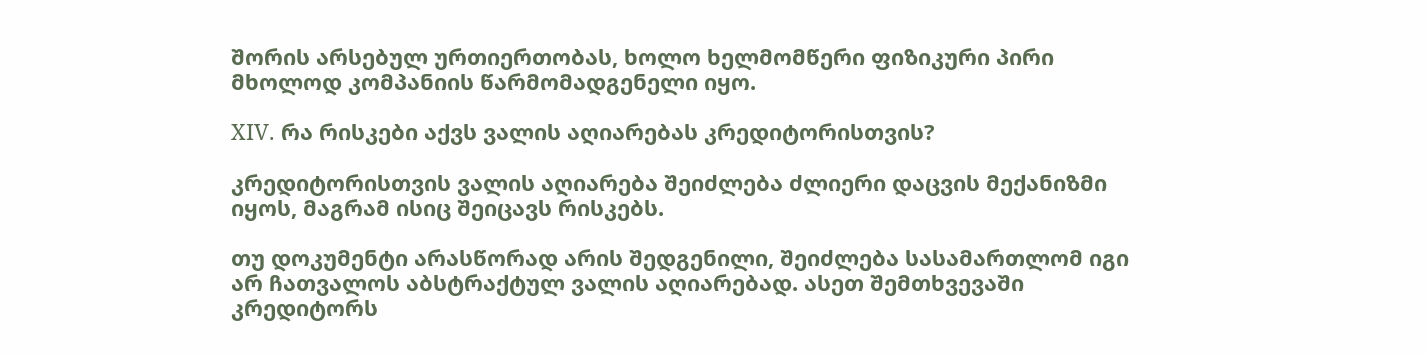შორის არსებულ ურთიერთობას, ხოლო ხელმომწერი ფიზიკური პირი მხოლოდ კომპანიის წარმომადგენელი იყო.

XIV. რა რისკები აქვს ვალის აღიარებას კრედიტორისთვის?

კრედიტორისთვის ვალის აღიარება შეიძლება ძლიერი დაცვის მექანიზმი იყოს, მაგრამ ისიც შეიცავს რისკებს.

თუ დოკუმენტი არასწორად არის შედგენილი, შეიძლება სასამართლომ იგი არ ჩათვალოს აბსტრაქტულ ვალის აღიარებად. ასეთ შემთხვევაში კრედიტორს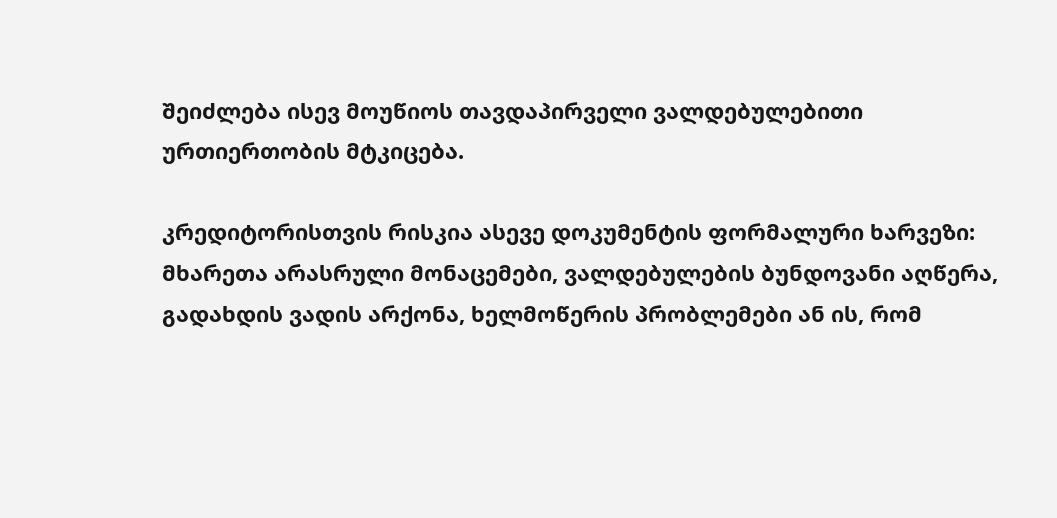შეიძლება ისევ მოუწიოს თავდაპირველი ვალდებულებითი ურთიერთობის მტკიცება.

კრედიტორისთვის რისკია ასევე დოკუმენტის ფორმალური ხარვეზი: მხარეთა არასრული მონაცემები, ვალდებულების ბუნდოვანი აღწერა, გადახდის ვადის არქონა, ხელმოწერის პრობლემები ან ის, რომ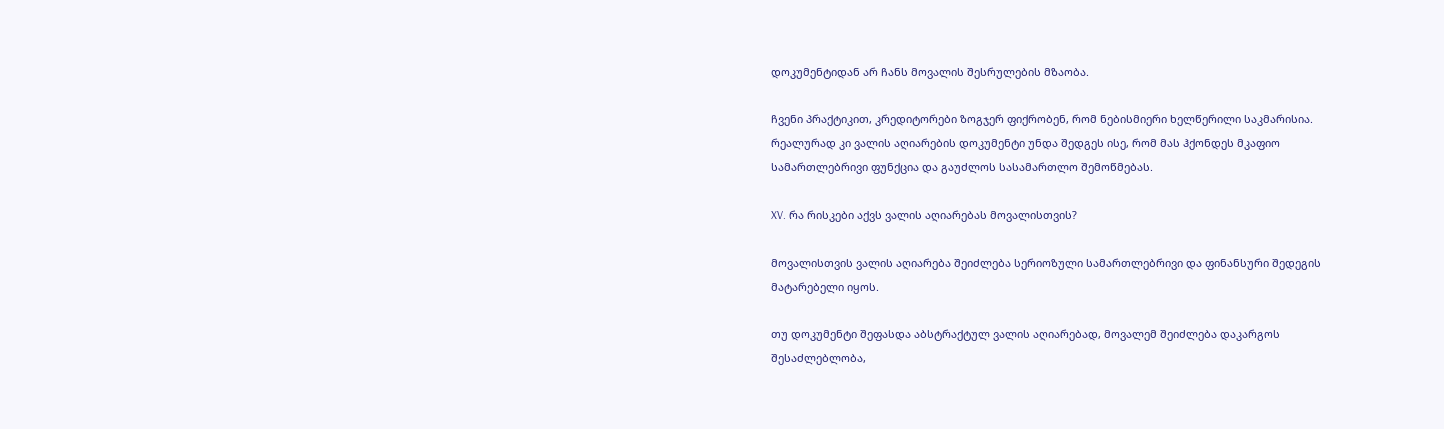დოკუმენტიდან არ ჩანს მოვალის შესრულების მზაობა.

ჩვენი პრაქტიკით, კრედიტორები ზოგჯერ ფიქრობენ, რომ ნებისმიერი ხელწერილი საკმარისია. რეალურად კი ვალის აღიარების დოკუმენტი უნდა შედგეს ისე, რომ მას ჰქონდეს მკაფიო სამართლებრივი ფუნქცია და გაუძლოს სასამართლო შემოწმებას.

XV. რა რისკები აქვს ვალის აღიარებას მოვალისთვის?

მოვალისთვის ვალის აღიარება შეიძლება სერიოზული სამართლებრივი და ფინანსური შედეგის მატარებელი იყოს.

თუ დოკუმენტი შეფასდა აბსტრაქტულ ვალის აღიარებად, მოვალემ შეიძლება დაკარგოს შესაძლებლობა,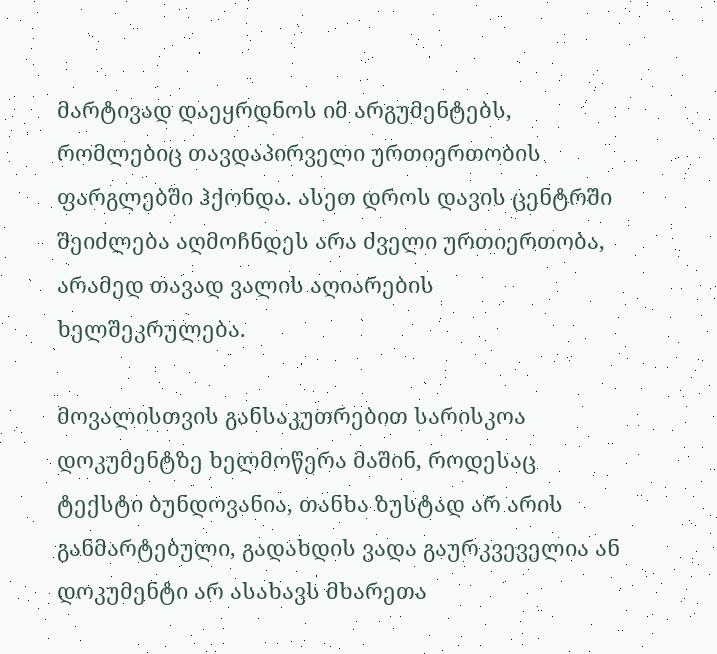მარტივად დაეყრდნოს იმ არგუმენტებს, რომლებიც თავდაპირველი ურთიერთობის ფარგლებში ჰქონდა. ასეთ დროს დავის ცენტრში შეიძლება აღმოჩნდეს არა ძველი ურთიერთობა, არამედ თავად ვალის აღიარების ხელშეკრულება.

მოვალისთვის განსაკუთრებით სარისკოა დოკუმენტზე ხელმოწერა მაშინ, როდესაც ტექსტი ბუნდოვანია, თანხა ზუსტად არ არის განმარტებული, გადახდის ვადა გაურკვეველია ან დოკუმენტი არ ასახავს მხარეთა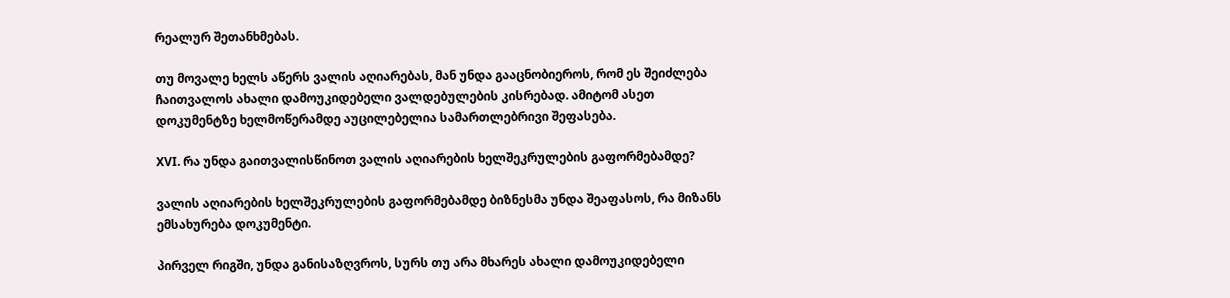რეალურ შეთანხმებას.

თუ მოვალე ხელს აწერს ვალის აღიარებას, მან უნდა გააცნობიეროს, რომ ეს შეიძლება ჩაითვალოს ახალი დამოუკიდებელი ვალდებულების კისრებად. ამიტომ ასეთ დოკუმენტზე ხელმოწერამდე აუცილებელია სამართლებრივი შეფასება.

XVI. რა უნდა გაითვალისწინოთ ვალის აღიარების ხელშეკრულების გაფორმებამდე?

ვალის აღიარების ხელშეკრულების გაფორმებამდე ბიზნესმა უნდა შეაფასოს, რა მიზანს ემსახურება დოკუმენტი.

პირველ რიგში, უნდა განისაზღვროს, სურს თუ არა მხარეს ახალი დამოუკიდებელი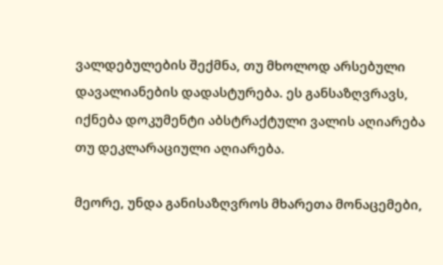ვალდებულების შექმნა, თუ მხოლოდ არსებული დავალიანების დადასტურება. ეს განსაზღვრავს, იქნება დოკუმენტი აბსტრაქტული ვალის აღიარება თუ დეკლარაციული აღიარება.

მეორე, უნდა განისაზღვროს მხარეთა მონაცემები,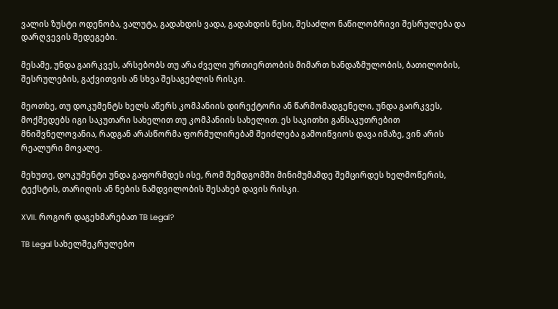ვალის ზუსტი ოდენობა, ვალუტა, გადახდის ვადა, გადახდის წესი, შესაძლო ნაწილობრივი შესრულება და დარღვევის შედეგები.

მესამე, უნდა გაირკვეს, არსებობს თუ არა ძველი ურთიერთობის მიმართ ხანდაზმულობის, ბათილობის, შესრულების, გაქვითვის ან სხვა შესაგებლის რისკი.

მეოთხე, თუ დოკუმენტს ხელს აწერს კომპანიის დირექტორი ან წარმომადგენელი, უნდა გაირკვეს, მოქმედებს იგი საკუთარი სახელით თუ კომპანიის სახელით. ეს საკითხი განსაკუთრებით მნიშვნელოვანია, რადგან არასწორმა ფორმულირებამ შეიძლება გამოიწვიოს დავა იმაზე, ვინ არის რეალური მოვალე.

მეხუთე, დოკუმენტი უნდა გაფორმდეს ისე, რომ შემდგომში მინიმუმამდე შემცირდეს ხელმოწერის, ტექსტის, თარიღის ან ნების ნამდვილობის შესახებ დავის რისკი.

XVII. როგორ დაგეხმარებათ TB Legal?

TB Legal სახელშეკრულებო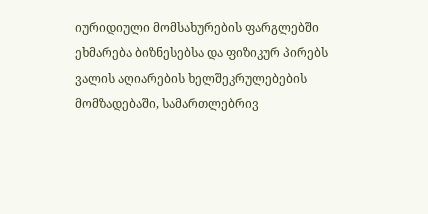იურიდიული მომსახურების ფარგლებში ეხმარება ბიზნესებსა და ფიზიკურ პირებს ვალის აღიარების ხელშეკრულებების მომზადებაში, სამართლებრივ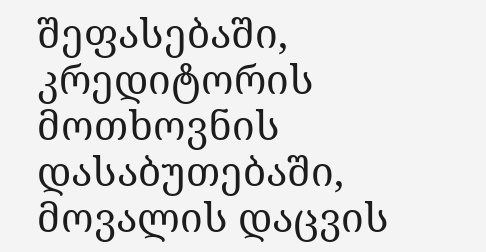შეფასებაში, კრედიტორის მოთხოვნის დასაბუთებაში, მოვალის დაცვის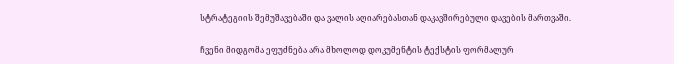სტრატეგიის შემუშავებაში და ვალის აღიარებასთან დაკავშირებული დავების მართვაში.

ჩვენი მიდგომა ეფუძნება არა მხოლოდ დოკუმენტის ტექსტის ფორმალურ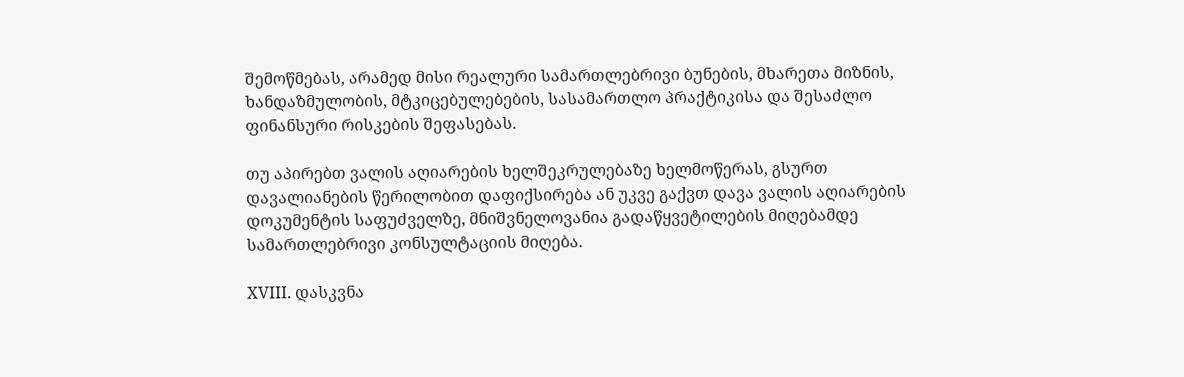შემოწმებას, არამედ მისი რეალური სამართლებრივი ბუნების, მხარეთა მიზნის, ხანდაზმულობის, მტკიცებულებების, სასამართლო პრაქტიკისა და შესაძლო ფინანსური რისკების შეფასებას.

თუ აპირებთ ვალის აღიარების ხელშეკრულებაზე ხელმოწერას, გსურთ დავალიანების წერილობით დაფიქსირება ან უკვე გაქვთ დავა ვალის აღიარების დოკუმენტის საფუძველზე, მნიშვნელოვანია გადაწყვეტილების მიღებამდე სამართლებრივი კონსულტაციის მიღება.

XVIII. დასკვნა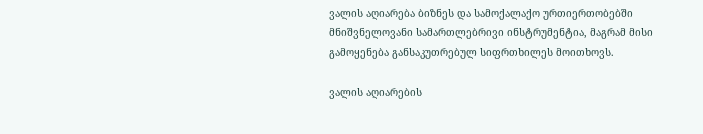ვალის აღიარება ბიზნეს და სამოქალაქო ურთიერთობებში მნიშვნელოვანი სამართლებრივი ინსტრუმენტია, მაგრამ მისი გამოყენება განსაკუთრებულ სიფრთხილეს მოითხოვს.

ვალის აღიარების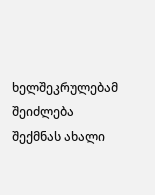ხელშეკრულებამ შეიძლება შექმნას ახალი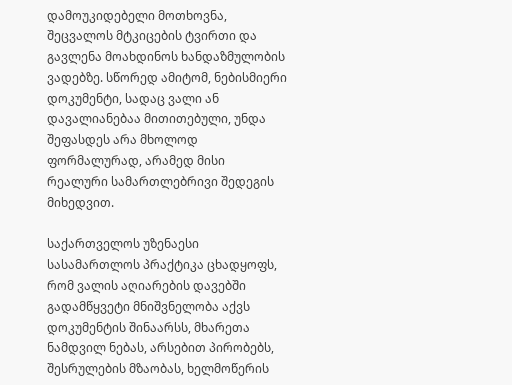დამოუკიდებელი მოთხოვნა, შეცვალოს მტკიცების ტვირთი და გავლენა მოახდინოს ხანდაზმულობის ვადებზე. სწორედ ამიტომ, ნებისმიერი დოკუმენტი, სადაც ვალი ან დავალიანებაა მითითებული, უნდა შეფასდეს არა მხოლოდ ფორმალურად, არამედ მისი რეალური სამართლებრივი შედეგის მიხედვით.

საქართველოს უზენაესი სასამართლოს პრაქტიკა ცხადყოფს, რომ ვალის აღიარების დავებში გადამწყვეტი მნიშვნელობა აქვს დოკუმენტის შინაარსს, მხარეთა ნამდვილ ნებას, არსებით პირობებს, შესრულების მზაობას, ხელმოწერის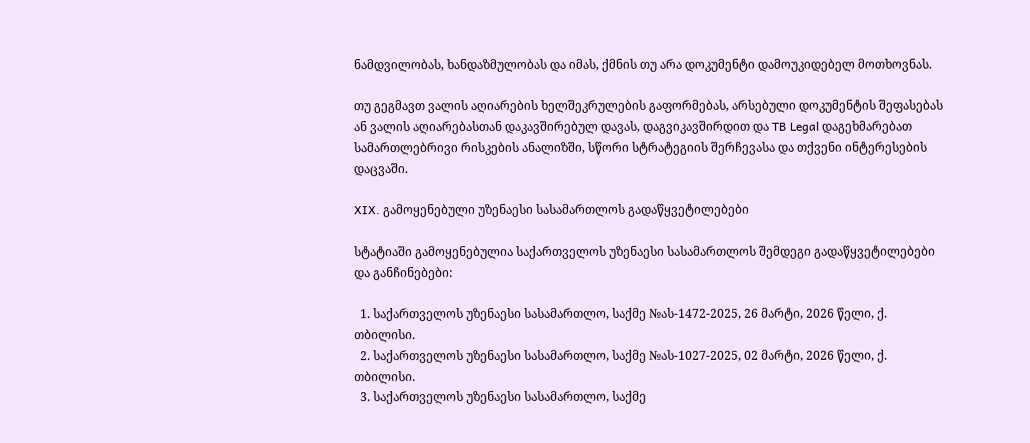ნამდვილობას, ხანდაზმულობას და იმას, ქმნის თუ არა დოკუმენტი დამოუკიდებელ მოთხოვნას.

თუ გეგმავთ ვალის აღიარების ხელშეკრულების გაფორმებას, არსებული დოკუმენტის შეფასებას ან ვალის აღიარებასთან დაკავშირებულ დავას, დაგვიკავშირდით და TB Legal დაგეხმარებათ სამართლებრივი რისკების ანალიზში, სწორი სტრატეგიის შერჩევასა და თქვენი ინტერესების დაცვაში.

XIX. გამოყენებული უზენაესი სასამართლოს გადაწყვეტილებები

სტატიაში გამოყენებულია საქართველოს უზენაესი სასამართლოს შემდეგი გადაწყვეტილებები და განჩინებები:

  1. საქართველოს უზენაესი სასამართლო, საქმე №ას-1472-2025, 26 მარტი, 2026 წელი, ქ. თბილისი.
  2. საქართველოს უზენაესი სასამართლო, საქმე №ას-1027-2025, 02 მარტი, 2026 წელი, ქ. თბილისი.
  3. საქართველოს უზენაესი სასამართლო, საქმე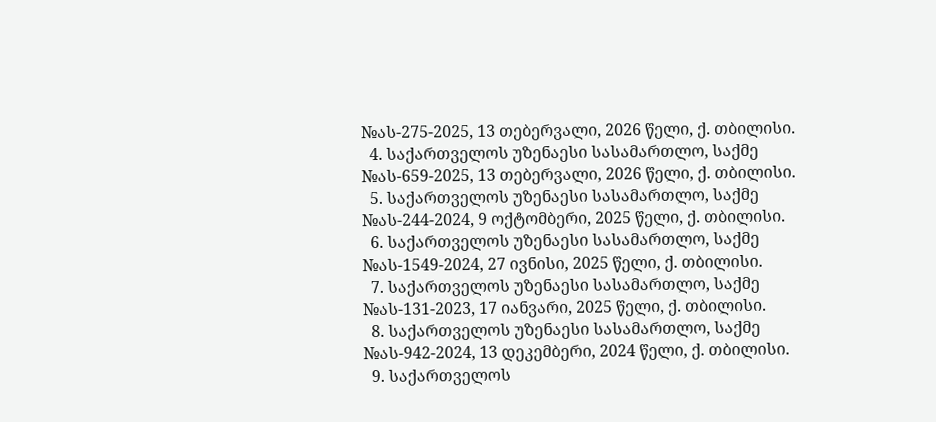№ას-275-2025, 13 თებერვალი, 2026 წელი, ქ. თბილისი.
  4. საქართველოს უზენაესი სასამართლო, საქმე №ას-659-2025, 13 თებერვალი, 2026 წელი, ქ. თბილისი.
  5. საქართველოს უზენაესი სასამართლო, საქმე №ას-244-2024, 9 ოქტომბერი, 2025 წელი, ქ. თბილისი.
  6. საქართველოს უზენაესი სასამართლო, საქმე №ას-1549-2024, 27 ივნისი, 2025 წელი, ქ. თბილისი.
  7. საქართველოს უზენაესი სასამართლო, საქმე №ას-131-2023, 17 იანვარი, 2025 წელი, ქ. თბილისი.
  8. საქართველოს უზენაესი სასამართლო, საქმე №ას-942-2024, 13 დეკემბერი, 2024 წელი, ქ. თბილისი.
  9. საქართველოს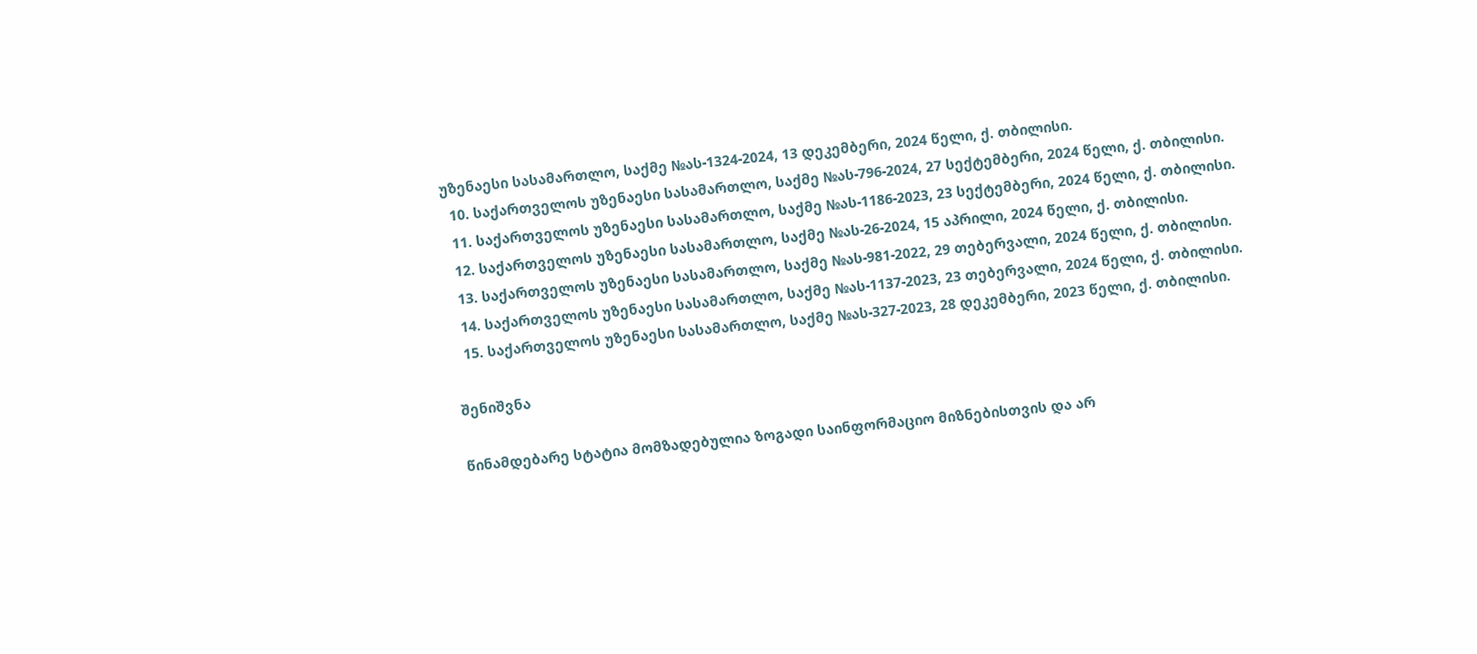უზენაესი სასამართლო, საქმე №ას-1324-2024, 13 დეკემბერი, 2024 წელი, ქ. თბილისი.
  10. საქართველოს უზენაესი სასამართლო, საქმე №ას-796-2024, 27 სექტემბერი, 2024 წელი, ქ. თბილისი.
  11. საქართველოს უზენაესი სასამართლო, საქმე №ას-1186-2023, 23 სექტემბერი, 2024 წელი, ქ. თბილისი.
  12. საქართველოს უზენაესი სასამართლო, საქმე №ას-26-2024, 15 აპრილი, 2024 წელი, ქ. თბილისი.
  13. საქართველოს უზენაესი სასამართლო, საქმე №ას-981-2022, 29 თებერვალი, 2024 წელი, ქ. თბილისი.
  14. საქართველოს უზენაესი სასამართლო, საქმე №ას-1137-2023, 23 თებერვალი, 2024 წელი, ქ. თბილისი.
  15. საქართველოს უზენაესი სასამართლო, საქმე №ას-327-2023, 28 დეკემბერი, 2023 წელი, ქ. თბილისი.

შენიშვნა

წინამდებარე სტატია მომზადებულია ზოგადი საინფორმაციო მიზნებისთვის და არ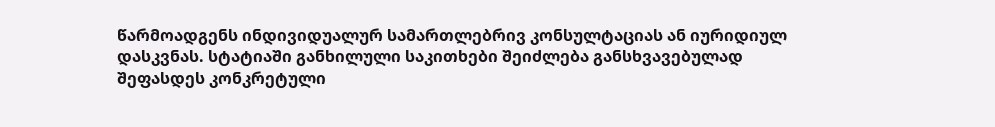წარმოადგენს ინდივიდუალურ სამართლებრივ კონსულტაციას ან იურიდიულ დასკვნას. სტატიაში განხილული საკითხები შეიძლება განსხვავებულად შეფასდეს კონკრეტული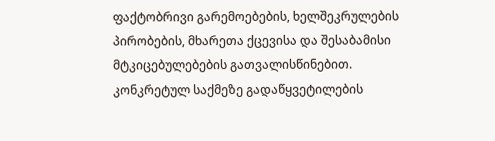ფაქტობრივი გარემოებების, ხელშეკრულების პირობების, მხარეთა ქცევისა და შესაბამისი მტკიცებულებების გათვალისწინებით. კონკრეტულ საქმეზე გადაწყვეტილების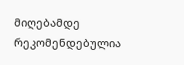მიღებამდე რეკომენდებულია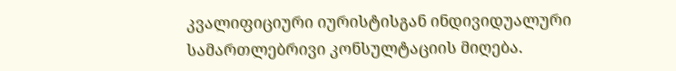კვალიფიციური იურისტისგან ინდივიდუალური სამართლებრივი კონსულტაციის მიღება.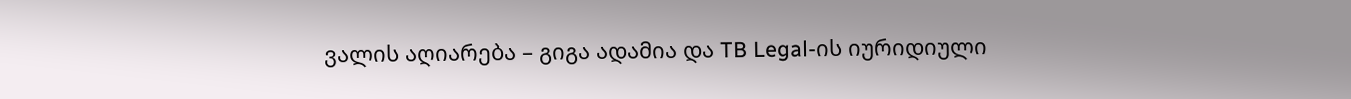ვალის აღიარება – გიგა ადამია და TB Legal-ის იურიდიული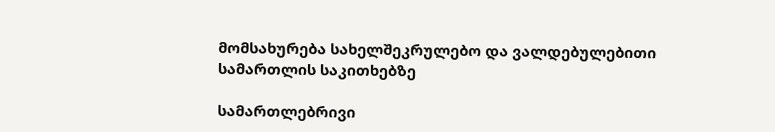მომსახურება სახელშეკრულებო და ვალდებულებითი სამართლის საკითხებზე

სამართლებრივი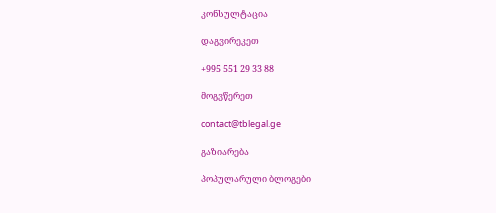კონსულტაცია

დაგვირეკეთ

+995 551 29 33 88

მოგვწერეთ

contact@tblegal.ge

გაზიარება

პოპულარული ბლოგები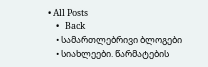• All Posts
    •   Back
    • სამართლებრივი ბლოგები
    • სიახლეები. წარმატების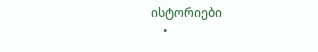ისტორიები
    •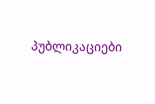პუბლიკაციები